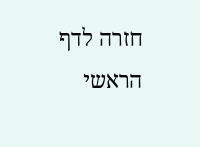חזרה לדף הראשי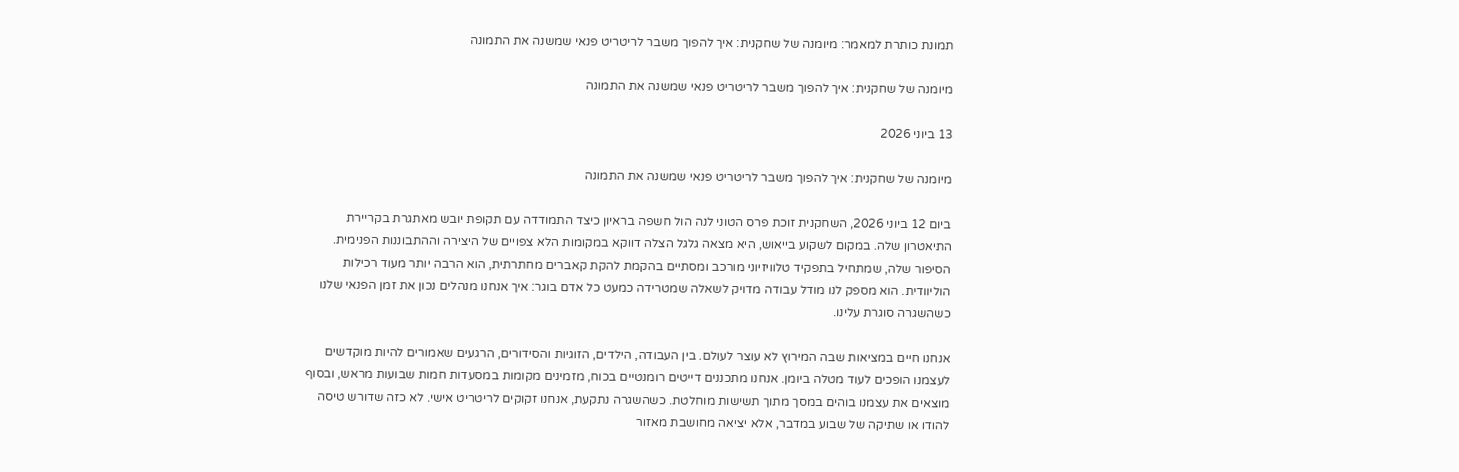תמונת כותרת למאמר: מיומנה של שחקנית: איך להפוך משבר לריטריט פנאי שמשנה את התמונה

מיומנה של שחקנית: איך להפוך משבר לריטריט פנאי שמשנה את התמונה

13 ביוני 2026

מיומנה של שחקנית: איך להפוך משבר לריטריט פנאי שמשנה את התמונה

ביום 12 ביוני 2026, השחקנית זוכת פרס הטוני לנה הול חשפה בראיון כיצד התמודדה עם תקופת יובש מאתגרת בקריירת התיאטרון שלה. במקום לשקוע בייאוש, היא מצאה גלגל הצלה דווקא במקומות הלא צפויים של היצירה וההתבוננות הפנימית. הסיפור שלה, שמתחיל בתפקיד טלוויזיוני מורכב ומסתיים בהקמת להקת קאברים מחתרתית, הוא הרבה יותר מעוד רכילות הוליוודית. הוא מספק לנו מודל עבודה מדויק לשאלה שמטרידה כמעט כל אדם בוגר: איך אנחנו מנהלים נכון את זמן הפנאי שלנו כשהשגרה סוגרת עלינו.

אנחנו חיים במציאות שבה המירוץ לא עוצר לעולם. בין העבודה, הילדים, הזוגיות והסידורים, הרגעים שאמורים להיות מוקדשים לעצמנו הופכים לעוד מטלה ביומן. אנחנו מתכננים דייטים רומנטיים בכוח, מזמינים מקומות במסעדות חמות שבועות מראש, ובסוף מוצאים את עצמנו בוהים במסך מתוך תשישות מוחלטת. כשהשגרה נתקעת, אנחנו זקוקים לריטריט אישי. לא כזה שדורש טיסה להודו או שתיקה של שבוע במדבר, אלא יציאה מחושבת מאזור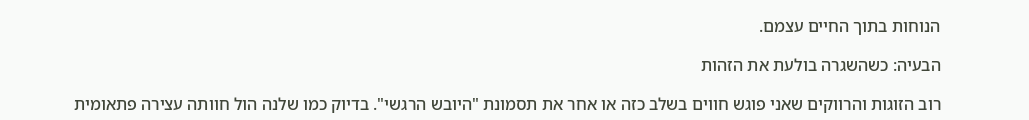הנוחות בתוך החיים עצמם.

הבעיה: כשהשגרה בולעת את הזהות

רוב הזוגות והרווקים שאני פוגש חווים בשלב כזה או אחר את תסמונת "היובש הרגשי". בדיוק כמו שלנה הול חוותה עצירה פתאומית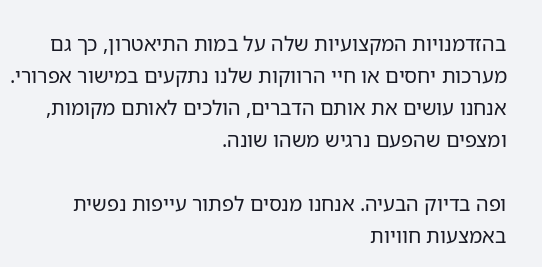בהזדמנויות המקצועיות שלה על במות התיאטרון, כך גם מערכות יחסים או חיי הרווקות שלנו נתקעים במישור אפרורי. אנחנו עושים את אותם הדברים, הולכים לאותם מקומות, ומצפים שהפעם נרגיש משהו שונה.

ופה בדיוק הבעיה. אנחנו מנסים לפתור עייפות נפשית באמצעות חוויות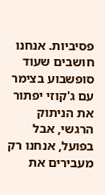פסיביות. אנחנו חושבים שעוד סופשבוע בצימר עם ג'קוזי יפתור את הניתוק הרגשי, אבל בפועל, אנחנו רק מעבירים את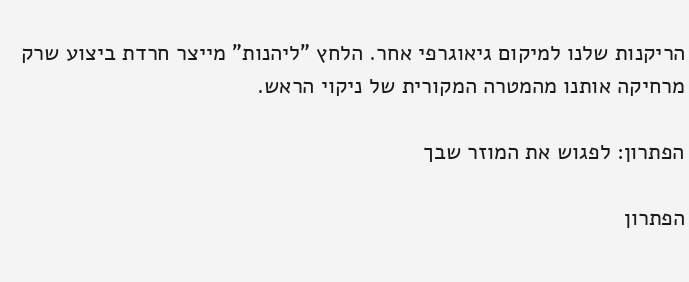הריקנות שלנו למיקום גיאוגרפי אחר. הלחץ "ליהנות" מייצר חרדת ביצוע שרק מרחיקה אותנו מהמטרה המקורית של ניקוי הראש.

הפתרון: לפגוש את המוזר שבך

הפתרון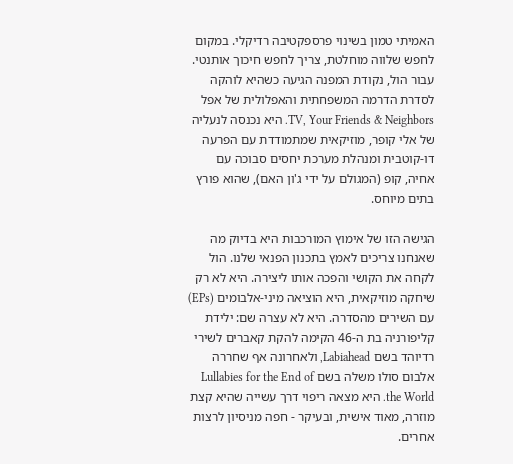האמיתי טמון בשינוי פרספקטיבה רדיקלי. במקום לחפש שלווה מוחלטת, צריך לחפש חיכוך אותנטי. עבור הול, נקודת המפנה הגיעה כשהיא לוהקה לסדרת הדרמה המשפחתית והאפלולית של אפל TV, Your Friends & Neighbors. היא נכנסה לנעליה של אלי קופר, מוזיקאית שמתמודדת עם הפרעה דו-קוטבית ומנהלת מערכת יחסים סבוכה עם אחיה, קופ (המגולם על ידי ג'ון האם), שהוא פורץ בתים מיוחס.

הגישה הזו של אימוץ המורכבות היא בדיוק מה שאנחנו צריכים לאמץ בתכנון הפנאי שלנו. הול לקחה את הקושי והפכה אותו ליצירה. היא לא רק שיחקה מוזיקאית, היא הוציאה מיני-אלבומים (EPs) עם השירים מהסדרה. היא לא עצרה שם: ילידת קליפורניה בת ה-46 הקימה להקת קאברים לשירי רדיוהד בשם Labiahead, ולאחרונה אף שחררה אלבום סולו משלה בשם Lullabies for the End of the World. היא מצאה ריפוי דרך עשייה שהיא קצת מוזרה, מאוד אישית, ובעיקר - חפה מניסיון לרצות אחרים.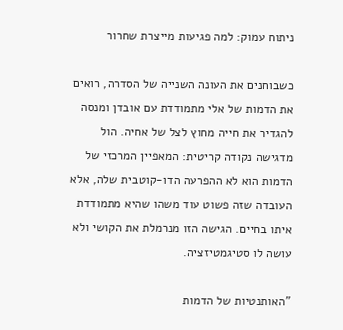ניתוח עמוק: למה פגיעות מייצרת שחרור

כשבוחנים את העונה השנייה של הסדרה, רואים את הדמות של אלי מתמודדת עם אובדן ומנסה להגדיר את חייה מחוץ לצל של אחיה. הול מדגישה נקודה קריטית: המאפיין המרכזי של הדמות הוא לא ההפרעה הדו-קוטבית שלה, אלא העובדה שזה פשוט עוד משהו שהיא מתמודדת איתו בחיים. הגישה הזו מנרמלת את הקושי ולא עושה לו סטיגמטיזציה.

"האותנטיות של הדמות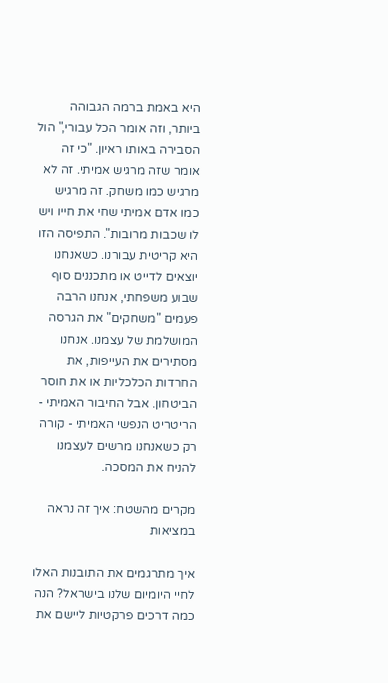היא באמת ברמה הגבוהה ביותר, וזה אומר הכל עבורי," הול הסבירה באותו ראיון. "כי זה אומר שזה מרגיש אמיתי. זה לא מרגיש כמו משחק. זה מרגיש כמו אדם אמיתי שחי את חייו ויש לו שכבות מרובות". התפיסה הזו היא קריטית עבורנו. כשאנחנו יוצאים לדייט או מתכננים סוף שבוע משפחתי, אנחנו הרבה פעמים "משחקים" את הגרסה המושלמת של עצמנו. אנחנו מסתירים את העייפות, את החרדות הכלכליות או את חוסר הביטחון. אבל החיבור האמיתי - הריטריט הנפשי האמיתי - קורה רק כשאנחנו מרשים לעצמנו להניח את המסכה.

מקרים מהשטח: איך זה נראה במציאות

איך מתרגמים את התובנות האלו לחיי היומיום שלנו בישראל? הנה כמה דרכים פרקטיות ליישם את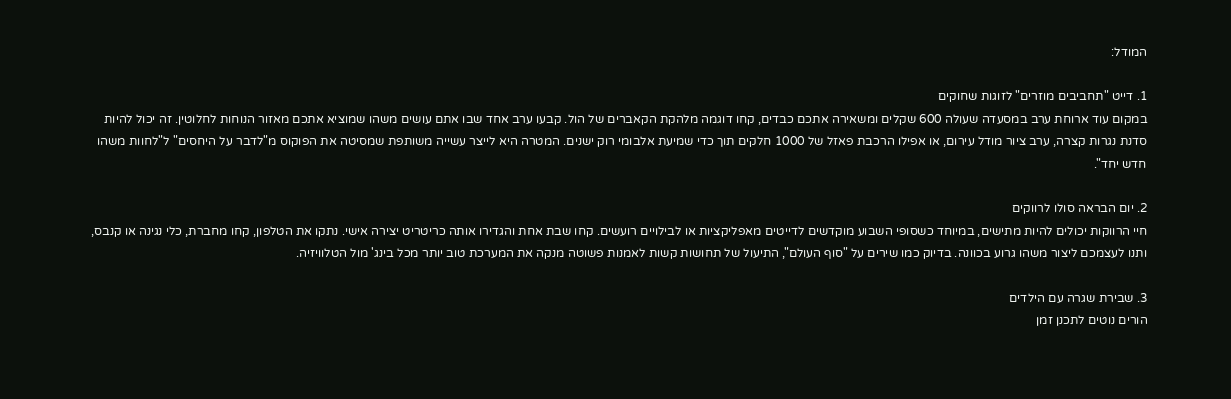המודל:

1. דייט "תחביבים מוזרים" לזוגות שחוקים
במקום עוד ארוחת ערב במסעדה שעולה 600 שקלים ומשאירה אתכם כבדים, קחו דוגמה מלהקת הקאברים של הול. קבעו ערב אחד שבו אתם עושים משהו שמוציא אתכם מאזור הנוחות לחלוטין. זה יכול להיות סדנת נגרות קצרה, ערב ציור מודל עירום, או אפילו הרכבת פאזל של 1000 חלקים תוך כדי שמיעת אלבומי רוק ישנים. המטרה היא לייצר עשייה משותפת שמסיטה את הפוקוס מ"לדבר על היחסים" ל"לחוות משהו חדש יחד".

2. יום הבראה סולו לרווקים
חיי הרווקות יכולים להיות מתישים, במיוחד כשסופי השבוע מוקדשים לדייטים מאפליקציות או לבילויים רועשים. קחו שבת אחת והגדירו אותה כריטריט יצירה אישי. נתקו את הטלפון, קחו מחברת, כלי נגינה או קנבס, ותנו לעצמכם ליצור משהו גרוע בכוונה. בדיוק כמו שירים על "סוף העולם", התיעול של תחושות קשות לאמנות פשוטה מנקה את המערכת טוב יותר מכל בינג' מול הטלוויזיה.

3. שבירת שגרה עם הילדים
הורים נוטים לתכנן זמן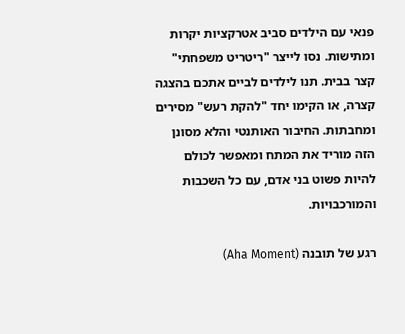פנאי עם הילדים סביב אטרקציות יקרות ומתישות. נסו לייצר "ריטריט משפחתי" קצר בבית. תנו לילדים לביים אתכם בהצגה קצרה, או הקימו יחד "להקת רעש" מסירים ומחבתות. החיבור האותנטי והלא מסונן הזה מוריד את המתח ומאפשר לכולם להיות פשוט בני אדם, עם כל השכבות והמורכבויות.

רגע של תובנה (Aha Moment)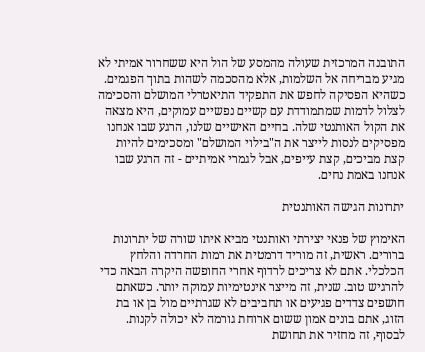התובנה המרכזית שעולה מהמסע של הול היא ששחרור אמיתי לא מגיע מבריחה אל השלמות, אלא מהסכמה לשהות בתוך הפגמים. כשהיא הפסיקה לחפש את התפקיד התיאטרלי המושלם והסכימה לצלול לדמות שמתמודדת עם קשיים נפשיים עמוקים, היא מצאה את הקול האותנטי שלה. בחיים האישיים שלנו, הרגע שבו אנחנו מפסיקים לנסות לייצר את ה"בילוי המושלם" ומסכימים להיות קצת מביכים, קצת עייפים, אבל לגמרי אמיתיים - זה הרגע שבו אנחנו באמת נחים.

יתרונות הגישה האותנטית

האימוץ של פנאי יצירתי ואותנטי מביא איתו שורה של יתרונות ברורים. ראשית, זה מוריד דרמטית את רמות החרדה והלחץ הכלכלי. אתם לא צריכים לרדוף אחרי החופשה היקרה הבאה כדי להרגיש טוב. שנית, זה מייצר אינטימיות עמוקה יותר. כשאתם חושפים צדדים פגיעים או תחביבים לא שגרתיים מול בן או בת הזוג, אתם בונים אמון ששום ארוחת גורמה לא יכולה לקנות. לבסוף, זה מחזיר את תחושת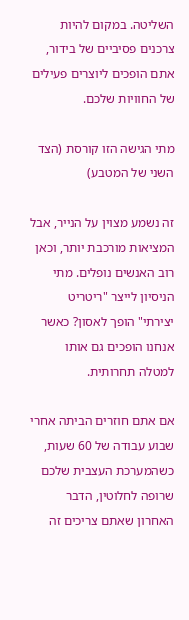השליטה. במקום להיות צרכנים פסיביים של בידור, אתם הופכים ליוצרים פעילים של החוויות שלכם.

מתי הגישה הזו קורסת (הצד השני של המטבע)

זה נשמע מצוין על הנייר, אבל המציאות מורכבת יותר, וכאן רוב האנשים נופלים. מתי הניסיון לייצר "ריטריט יצירתי" הופך לאסון? כאשר אנחנו הופכים גם אותו למטלה תחרותית.

אם אתם חוזרים הביתה אחרי שבוע עבודה של 60 שעות, כשהמערכת העצבית שלכם שרופה לחלוטין, הדבר האחרון שאתם צריכים זה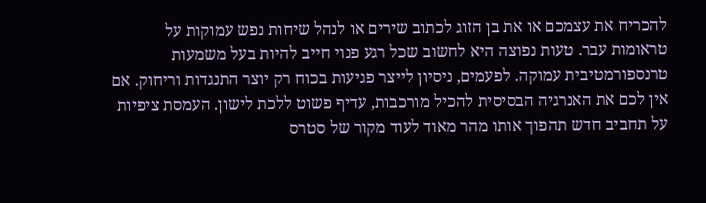להכריח את עצמכם או את בן הזוג לכתוב שירים או לנהל שיחות נפש עמוקות על טראומות עבר. טעות נפוצה היא לחשוב שכל רגע פנוי חייב להיות בעל משמעות טרנספורמטיבית עמוקה. לפעמים, ניסיון לייצר פגיעות בכוח רק יוצר התנגדות וריחוק. אם אין לכם את האנרגיה הבסיסית להכיל מורכבות, עדיף פשוט ללכת לישון. העמסת ציפיות על תחביב חדש תהפוך אותו מהר מאוד לעוד מקור של סטרס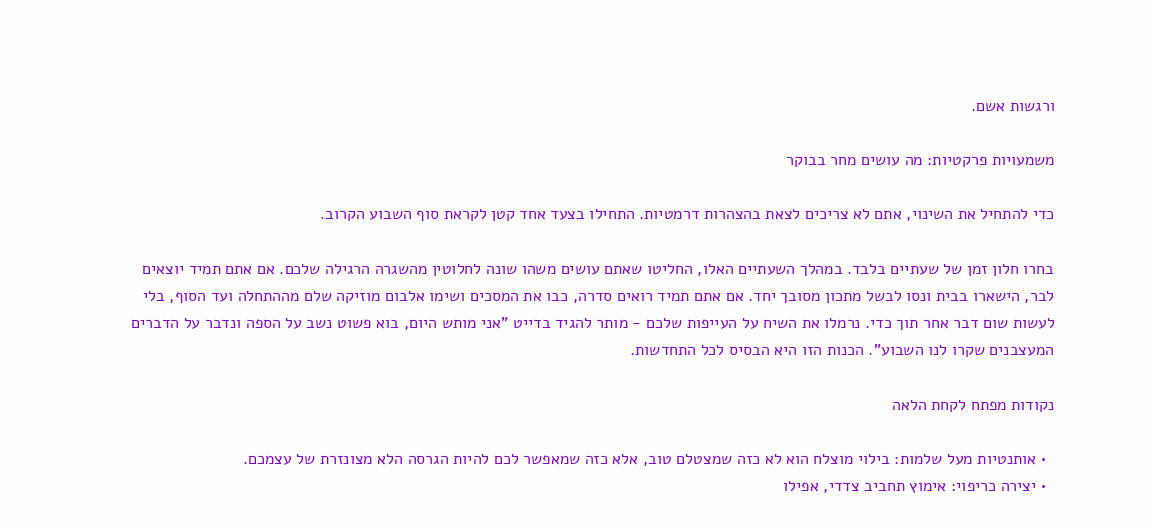ורגשות אשם.

משמעויות פרקטיות: מה עושים מחר בבוקר

כדי להתחיל את השינוי, אתם לא צריכים לצאת בהצהרות דרמטיות. התחילו בצעד אחד קטן לקראת סוף השבוע הקרוב.

בחרו חלון זמן של שעתיים בלבד. במהלך השעתיים האלו, החליטו שאתם עושים משהו שונה לחלוטין מהשגרה הרגילה שלכם. אם אתם תמיד יוצאים לבר, הישארו בבית ונסו לבשל מתכון מסובך יחד. אם אתם תמיד רואים סדרה, כבו את המסכים ושימו אלבום מוזיקה שלם מההתחלה ועד הסוף, בלי לעשות שום דבר אחר תוך כדי. נרמלו את השיח על העייפות שלכם - מותר להגיד בדייט "אני מותש היום, בוא פשוט נשב על הספה ונדבר על הדברים המעצבנים שקרו לנו השבוע". הכנות הזו היא הבסיס לכל התחדשות.

נקודות מפתח לקחת הלאה

  • אותנטיות מעל שלמות: בילוי מוצלח הוא לא כזה שמצטלם טוב, אלא כזה שמאפשר לכם להיות הגרסה הלא מצונזרת של עצמכם.
  • יצירה כריפוי: אימוץ תחביב צדדי, אפילו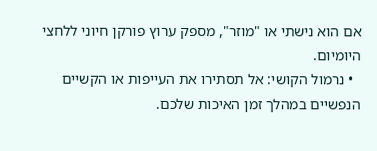אם הוא נישתי או "מוזר", מספק ערוץ פורקן חיוני ללחצי היומיום.
  • נרמול הקושי: אל תסתירו את העייפות או הקשיים הנפשיים במהלך זמן האיכות שלכם.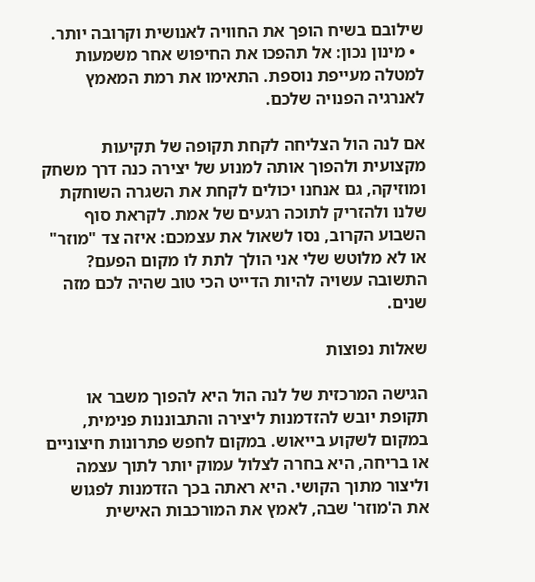שילובם בשיח הופך את החוויה לאנושית וקרובה יותר.
  • מינון נכון: אל תהפכו את החיפוש אחר משמעות למטלה מעייפת נוספת. התאימו את רמת המאמץ לאנרגיה הפנויה שלכם.

אם לנה הול הצליחה לקחת תקופה של תקיעות מקצועית ולהפוך אותה למנוע של יצירה כנה דרך משחק ומוזיקה, גם אנחנו יכולים לקחת את השגרה השוחקת שלנו ולהזריק לתוכה רגעים של אמת. לקראת סוף השבוע הקרוב, נסו לשאול את עצמכם: איזה צד "מוזר" או לא מלוטש שלי אני הולך לתת לו מקום הפעם? התשובה עשויה להיות הדייט הכי טוב שהיה לכם מזה שנים.

שאלות נפוצות

הגישה המרכזית של לנה הול היא להפוך משבר או תקופת יובש להזדמנות ליצירה והתבוננות פנימית, במקום לשקוע בייאוש. במקום לחפש פתרונות חיצוניים או בריחה, היא בחרה לצלול עמוק יותר לתוך עצמה וליצור מתוך הקושי. היא ראתה בכך הזדמנות לפגוש את ה'מוזר' שבה, לאמץ את המורכבות האישית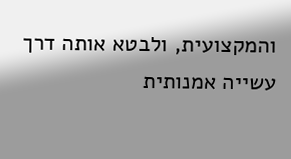והמקצועית, ולבטא אותה דרך עשייה אמנותית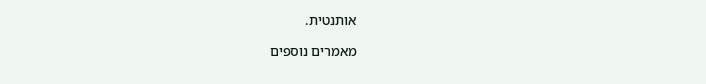אותנטית.

מאמרים נוספים